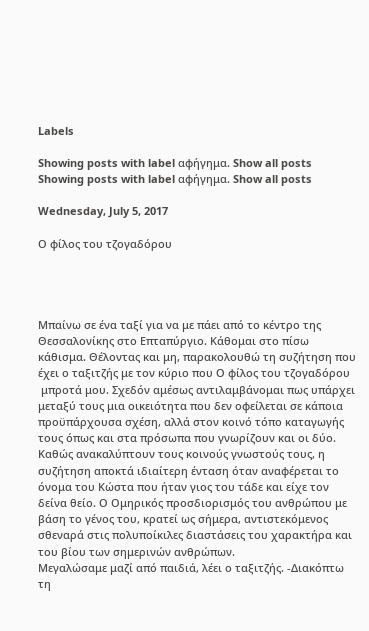Labels

Showing posts with label αφήγημα. Show all posts
Showing posts with label αφήγημα. Show all posts

Wednesday, July 5, 2017

Ο φίλος του τζογαδόρου




Μπαίνω σε ένα ταξί για να με πάει από το κέντρο της Θεσσαλονίκης στο Επταπύργιο. Κάθομαι στο πίσω κάθισμα. Θέλοντας και μη, παρακολουθώ τη συζήτηση που έχει ο ταξιτζής με τον κύριο που Ο φίλος του τζογαδόρου
 μπροτά μου. Σχεδόν αμέσως αντιλαμβάνομαι πως υπάρχει μεταξύ τους μια οικειότητα που δεν οφείλεται σε κάποια προϋπάρχουσα σχέση, αλλά στον κοινό τόπο καταγωγής τους όπως και στα πρόσωπα που γνωρίζουν και οι δύο. Καθώς ανακαλύπτουν τους κοινούς γνωστούς τους, η συζήτηση αποκτά ιδιαίτερη ένταση όταν αναφέρεται το όνομα του Κώστα που ήταν γιος του τάδε και είχε τον δείνα θείο. Ο Ομηρικός προσδιορισμός του ανθρώπου με βάση το γένος του, κρατεί ως σήμερα, αντιστεκόμενος σθεναρά στις πολυποίκιλες διαστάσεις του χαρακτήρα και του βίου των σημερινών ανθρώπων.
Μεγαλώσαμε μαζί από παιδιά, λέει ο ταξιτζής. -Διακόπτω τη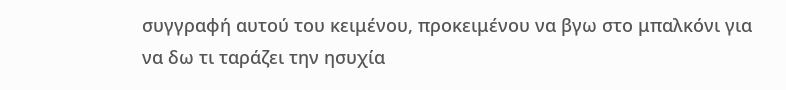συγγραφή αυτού του κειμένου, προκειμένου να βγω στο μπαλκόνι για να δω τι ταράζει την ησυχία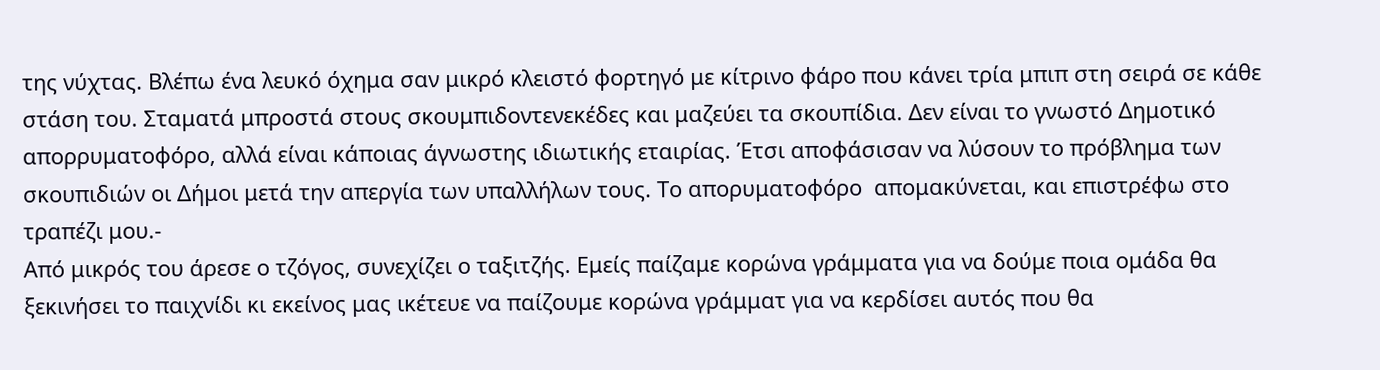της νύχτας. Βλέπω ένα λευκό όχημα σαν μικρό κλειστό φορτηγό με κίτρινο φάρο που κάνει τρία μπιπ στη σειρά σε κάθε στάση του. Σταματά μπροστά στους σκουμπιδοντενεκέδες και μαζεύει τα σκουπίδια. Δεν είναι το γνωστό Δημοτικό απορρυματοφόρο, αλλά είναι κάποιας άγνωστης ιδιωτικής εταιρίας. Έτσι αποφάσισαν να λύσουν το πρόβλημα των σκουπιδιών οι Δήμοι μετά την απεργία των υπαλλήλων τους. Το απορυματοφόρο  απομακύνεται, και επιστρέφω στο τραπέζι μου.-
Από μικρός του άρεσε ο τζόγος, συνεχίζει ο ταξιτζής. Εμείς παίζαμε κορώνα γράμματα για να δούμε ποια ομάδα θα ξεκινήσει το παιχνίδι κι εκείνος μας ικέτευε να παίζουμε κορώνα γράμματ για να κερδίσει αυτός που θα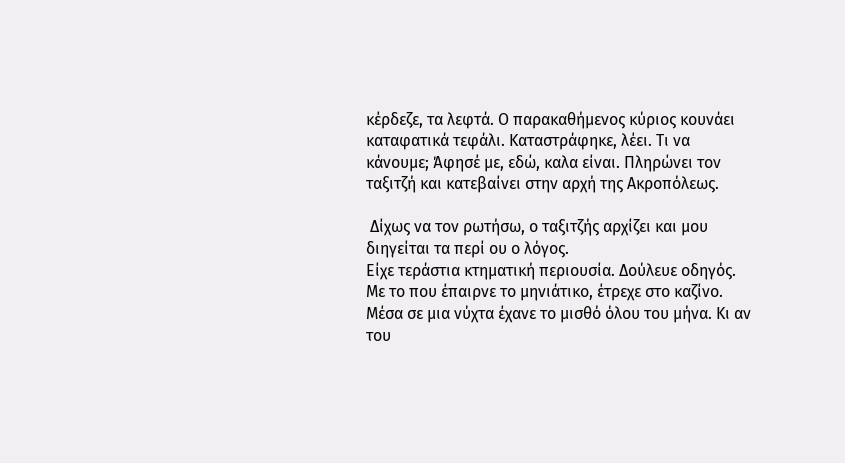κέρδεζε, τα λεφτά. Ο παρακαθήμενος κύριος κουνάει καταφατικά τεφάλι. Καταστράφηκε, λέει. Τι να κάνουμε; Άφησέ με, εδώ, καλα είναι. Πληρώνει τον ταξιτζή και κατεβαίνει στην αρχή της Ακροπόλεως.

 Δίχως να τον ρωτήσω, ο ταξιτζής αρχίζει και μου διηγείται τα περί ου ο λόγος.
Είχε τεράστια κτηματική περιουσία. Δούλευε οδηγός. Με το που έπαιρνε το μηνιάτικο, έτρεχε στο καζίνο. Μέσα σε μια νύχτα έχανε το μισθό όλου του μήνα. Κι αν του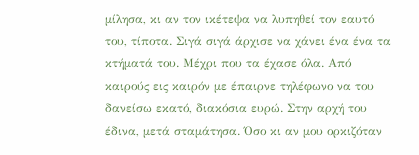μίλησα, κι αν τον ικέτεψα να λυπηθεί τον εαυτό του, τίποτα. Σιγά σιγά άρχισε να χάνει ένα ένα τα κτήματά του. Μέχρι που τα έχασε όλα. Από καιρούς εις καιρόν με έπαιρνε τηλέφωνο να του δανείσω εκατό, διακόσια ευρώ. Στην αρχή του έδινα, μετά σταμάτησα. Όσο κι αν μου ορκιζόταν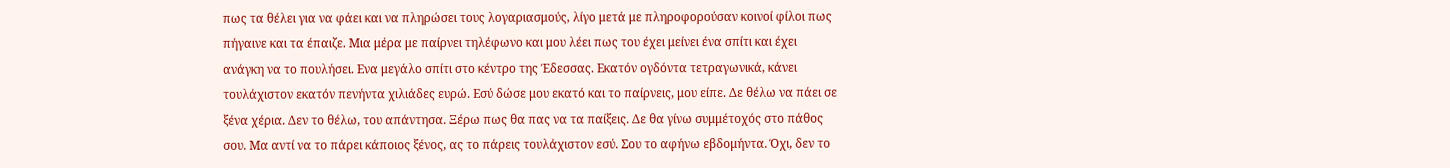πως τα θέλει για να φάει και να πληρώσει τους λογαριασμούς, λίγο μετά με πληροφορούσαν κοινοί φίλοι πως πήγαινε και τα έπαιζε. Μια μέρα με παίρνει τηλέφωνο και μου λέει πως του έχει μείνει ένα σπίτι και έχει ανάγκη να το πουλήσει. Ενα μεγάλο σπίτι στο κέντρο της Έδεσσας. Εκατόν ογδόντα τετραγωνικά, κάνει τουλάχιστον εκατόν πενήντα χιλιάδες ευρώ. Εσύ δώσε μου εκατό και το παίρνεις, μου είπε. Δε θέλω να πάει σε ξένα χέρια. Δεν το θέλω, του απάντησα. Ξέρω πως θα πας να τα παίξεις. Δε θα γίνω συμμέτοχός στο πάθος σου. Μα αντί να το πάρει κάποιος ξένος, ας το πάρεις τουλάχιστον εσύ. Σου το αφήνω εβδομήντα. Όχι, δεν το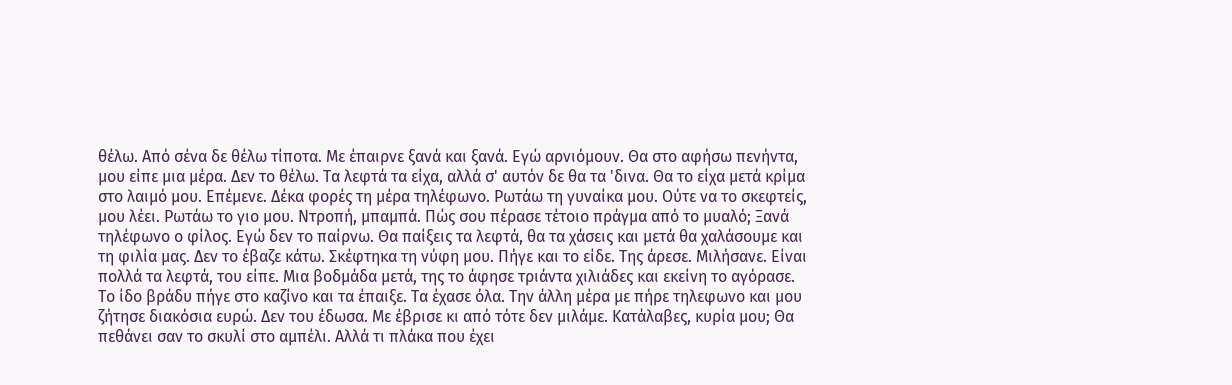θέλω. Από σένα δε θέλω τίποτα. Με έπαιρνε ξανά και ξανά. Εγώ αρνιόμουν. Θα στο αφήσω πενήντα, μου είπε μια μέρα. Δεν το θέλω. Τα λεφτά τα είχα, αλλά σ' αυτόν δε θα τα 'δινα. Θα το είχα μετά κρίμα στο λαιμό μου. Επέμενε. Δέκα φορές τη μέρα τηλέφωνο. Ρωτάω τη γυναίκα μου. Ούτε να το σκεφτείς, μου λέει. Ρωτάω το γιο μου. Ντροπή, μπαμπά. Πώς σου πέρασε τέτοιο πράγμα από το μυαλό; Ξανά τηλέφωνο ο φίλος. Εγώ δεν το παίρνω. Θα παίξεις τα λεφτά, θα τα χάσεις και μετά θα χαλάσουμε και τη φιλία μας. Δεν το έβαζε κάτω. Σκέφτηκα τη νύφη μου. Πήγε και το είδε. Της άρεσε. Μιλήσανε. Είναι πολλά τα λεφτά, του είπε. Μια βοδμάδα μετά, της το άφησε τριάντα χιλιάδες και εκείνη το αγόρασε. Το ίδο βράδυ πήγε στο καζίνο και τα έπαιξε. Τα έχασε όλα. Την άλλη μέρα με πήρε τηλεφωνο και μου ζήτησε διακόσια ευρώ. Δεν του έδωσα. Με έβρισε κι από τότε δεν μιλάμε. Κατάλαβες, κυρία μου; Θα πεθάνει σαν το σκυλί στο αμπέλι. Αλλά τι πλάκα που έχει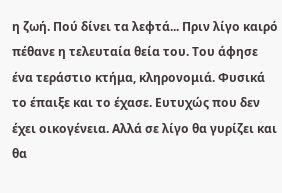η ζωή. Πού δίνει τα λεφτά... Πριν λίγο καιρό πέθανε η τελευταία θεία του. Του άφησε ένα τεράστιο κτήμα, κληρονομιά. Φυσικά το έπαιξε και το έχασε. Ευτυχώς που δεν έχει οικογένεια. Αλλά σε λίγο θα γυρίζει και θα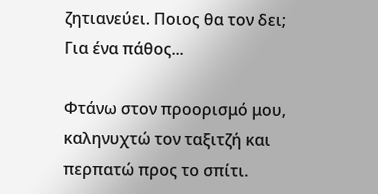ζητιανεύει. Ποιος θα τον δει; Για ένα πάθος...

Φτάνω στον προορισμό μου, καληνυχτώ τον ταξιτζή και περπατώ προς το σπίτι.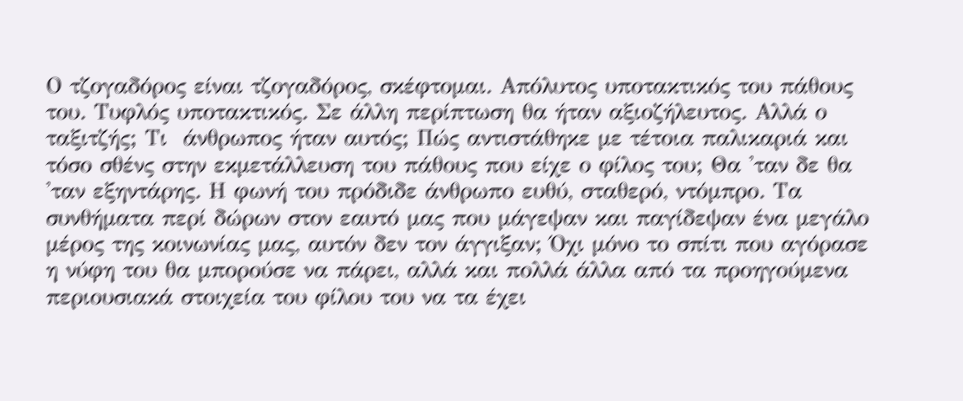Ο τζογαδόρος είναι τζογαδόρος, σκέφτομαι. Απόλυτος υποτακτικός του πάθους του. Τυφλός υποτακτικός. Σε άλλη περίπτωση θα ήταν αξιοζήλευτος. Αλλά ο ταξιτζής; Τι  άνθρωπος ήταν αυτός; Πώς αντιστάθηκε με τέτοια παλικαριά και τόσο σθένς στην εκμετάλλευση του πάθους που είχε ο φίλος του; Θα 'ταν δε θα 'ταν εξηντάρης. Η φωνή του πρόδιδε άνθρωπο ευθύ, σταθερό, ντόμπρο. Τα συνθήματα περί δώρων στον εαυτό μας που μάγεψαν και παγίδεψαν ένα μεγάλο μέρος της κοινωνίας μας, αυτόν δεν τον άγγιξαν; Όχι μόνο το σπίτι που αγόρασε η νύφη του θα μπορούσε να πάρει, αλλά και πολλά άλλα από τα προηγούμενα περιουσιακά στοιχεία του φίλου του να τα έχει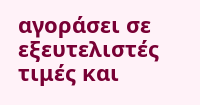αγοράσει σε εξευτελιστές τιμές και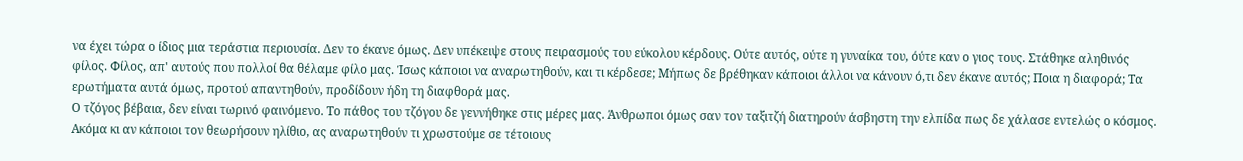να έχει τώρα ο ίδιος μια τεράστια περιουσία. Δεν το έκανε όμως. Δεν υπέκειψε στους πειρασμούς του εύκολου κέρδους. Ούτε αυτός, ούτε η γυναίκα του, όύτε καν ο γιος τους. Στάθηκε αληθινός φίλος. Φίλος, απ' αυτούς που πολλοί θα θέλαμε φίλο μας. Ίσως κάποιοι να αναρωτηθούν, και τι κέρδεσε; Μήπως δε βρέθηκαν κάποιοι άλλοι να κάνουν ό,τι δεν έκανε αυτός; Ποια η διαφορά; Τα ερωτήματα αυτά όμως, προτού απαντηθούν, προδίδουν ήδη τη διαφθορά μας.
Ο τζόγος βέβαια, δεν είναι τωρινό φαινόμενο. Το πάθος του τζόγου δε γεννήθηκε στις μέρες μας. Άνθρωποι όμως σαν τον ταξιτζή διατηρούν άσβηστη την ελπίδα πως δε χάλασε εντελώς ο κόσμος. Ακόμα κι αν κάποιοι τον θεωρήσουν ηλίθιο, ας αναρωτηθούν τι χρωστούμε σε τέτοιους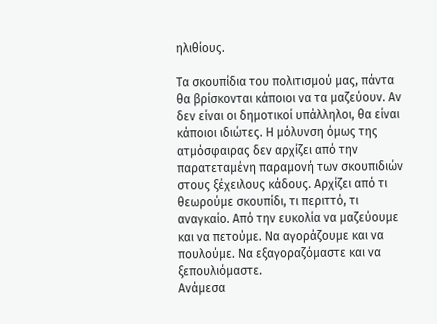ηλιθίους.

Τα σκουπίδια του πολιτισμού μας, πάντα θα βρίσκονται κάποιοι να τα μαζεύουν. Αν δεν είναι οι δημοτικοί υπάλληλοι, θα είναι κάποιοι ιδιώτες. Η μόλυνση όμως της ατμόσφαιρας δεν αρχίζει από την παρατεταμένη παραμονή των σκουπιδιών στους ξέχειλους κάδους. Αρχίζει από τι θεωρούμε σκουπίδι, τι περιττό, τι αναγκαίο. Από την ευκολία να μαζεύουμε και να πετούμε. Να αγοράζουμε και να πουλούμε. Να εξαγοραζόμαστε και να ξεπουλιόμαστε.
Ανάμεσα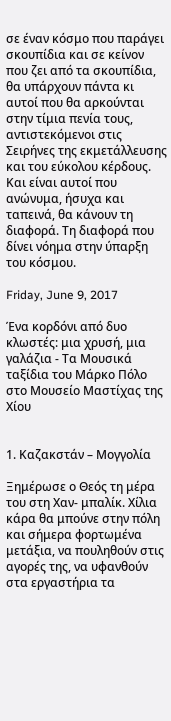σε έναν κόσμο που παράγει σκουπίδια και σε κείνον που ζει από τα σκουπίδια, θα υπάρχουν πάντα κι αυτοί που θα αρκούνται στην τίμια πενία τους, αντιστεκόμενοι στις Σειρήνες της εκμετάλλευσης και του εύκολου κέρδους. Και είναι αυτοί που ανώνυμα, ήσυχα και ταπεινά, θα κάνουν τη διαφορά. Τη διαφορά που δίνει νόημα στην ύπαρξη του κόσμου.

Friday, June 9, 2017

Ένα κορδόνι από δυο κλωστές: μια χρυσή, μια γαλάζια - Τα Μουσικά ταξίδια του Μάρκο Πόλο στο Μουσείο Μαστίχας της Χίου


1. Καζακστάν – Μογγολία

Ξημέρωσε ο Θεός τη μέρα του στη Χαν- μπαλίκ. Χίλια κάρα θα μπούνε στην πόλη και σήμερα φορτωμένα μετάξια, να πουληθούν στις αγορές της, να υφανθούν στα εργαστήρια τα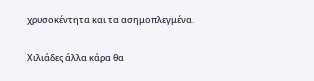χρυσοκέντητα και τα ασημοπλεγμένα.

Χιλιάδες άλλα κάρα θα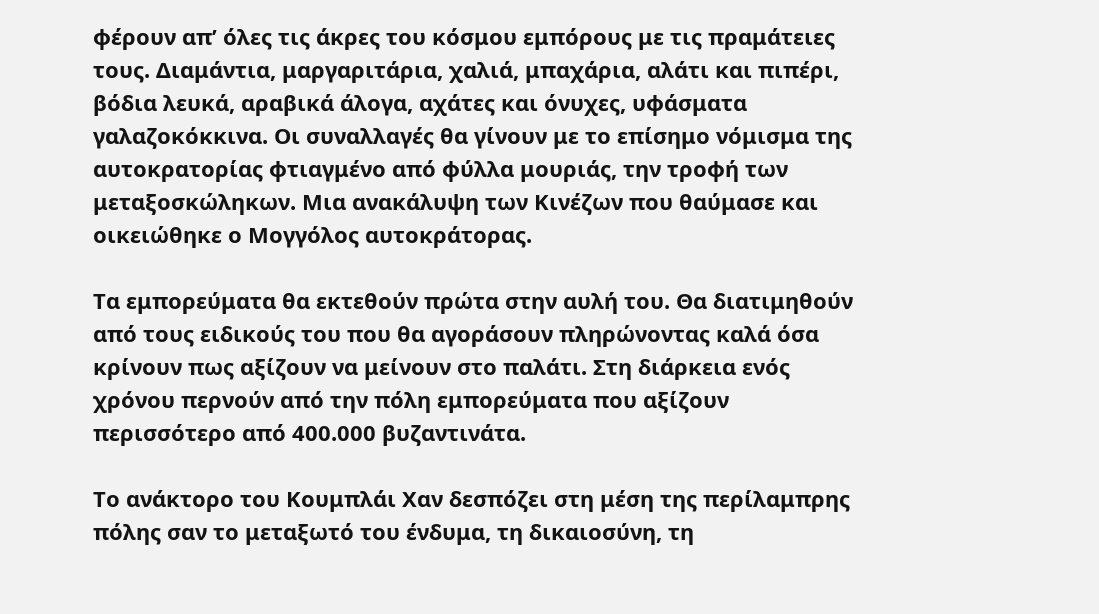φέρουν απ’ όλες τις άκρες του κόσμου εμπόρους με τις πραμάτειες τους. Διαμάντια, μαργαριτάρια, χαλιά, μπαχάρια, αλάτι και πιπέρι, βόδια λευκά, αραβικά άλογα, αχάτες και όνυχες, υφάσματα γαλαζοκόκκινα. Οι συναλλαγές θα γίνουν με το επίσημο νόμισμα της αυτοκρατορίας φτιαγμένο από φύλλα μουριάς, την τροφή των μεταξοσκώληκων. Μια ανακάλυψη των Κινέζων που θαύμασε και οικειώθηκε ο Μογγόλος αυτοκράτορας.

Τα εμπορεύματα θα εκτεθούν πρώτα στην αυλή του. Θα διατιμηθούν από τους ειδικούς του που θα αγοράσουν πληρώνοντας καλά όσα κρίνουν πως αξίζουν να μείνουν στο παλάτι. Στη διάρκεια ενός χρόνου περνούν από την πόλη εμπορεύματα που αξίζουν περισσότερο από 400.000 βυζαντινάτα.

Το ανάκτορο του Κουμπλάι Χαν δεσπόζει στη μέση της περίλαμπρης πόλης σαν το μεταξωτό του ένδυμα, τη δικαιοσύνη, τη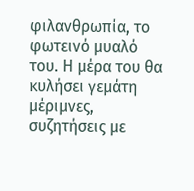φιλανθρωπία, το φωτεινό μυαλό του. Η μέρα του θα κυλήσει γεμάτη μέριμνες, συζητήσεις με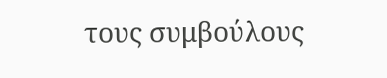τους συμβούλους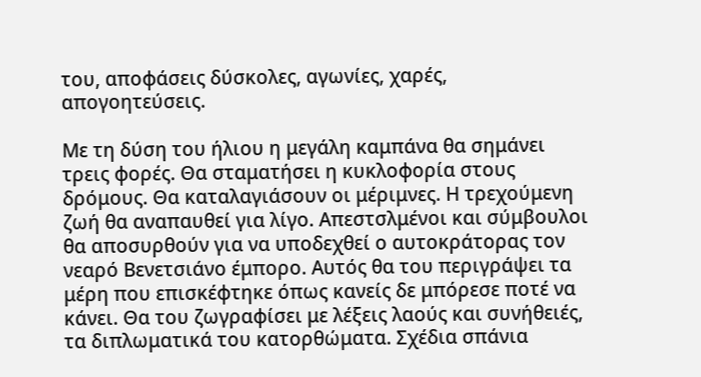του, αποφάσεις δύσκολες, αγωνίες, χαρές, απογοητεύσεις.

Με τη δύση του ήλιου η μεγάλη καμπάνα θα σημάνει τρεις φορές. Θα σταματήσει η κυκλοφορία στους δρόμους. Θα καταλαγιάσουν οι μέριμνες. Η τρεχούμενη ζωή θα αναπαυθεί για λίγο. Απεστσλμένοι και σύμβουλοι θα αποσυρθούν για να υποδεχθεί ο αυτοκράτορας τον νεαρό Βενετσιάνο έμπορο. Αυτός θα του περιγράψει τα μέρη που επισκέφτηκε όπως κανείς δε μπόρεσε ποτέ να κάνει. Θα του ζωγραφίσει με λέξεις λαούς και συνήθειές, τα διπλωματικά του κατορθώματα. Σχέδια σπάνια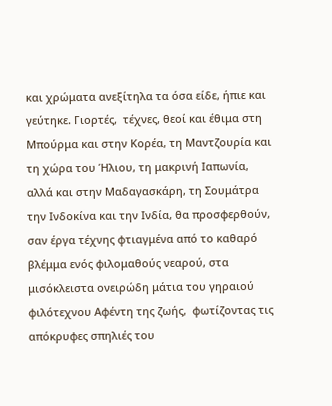και χρώματα ανεξίτηλα τα όσα είδε, ήπιε και γεύτηκε. Γιορτές,  τέχνες, θεοί και έθιμα στη Μπούρμα και στην Κορέα, τη Μαντζουρία και τη χώρα του Ήλιου, τη μακρινή Ιαπωνία, αλλά και στην Μαδαγασκάρη, τη Σουμάτρα την Ινδοκίνα και την Ινδία, θα προσφερθούν, σαν έργα τέχνης φτιαγμένα από το καθαρό βλέμμα ενός φιλομαθούς νεαρού, στα μισόκλειστα ονειρώδη μάτια του γηραιού φιλότεχνου Αφέντη της ζωής,  φωτίζοντας τις απόκρυφες σπηλιές του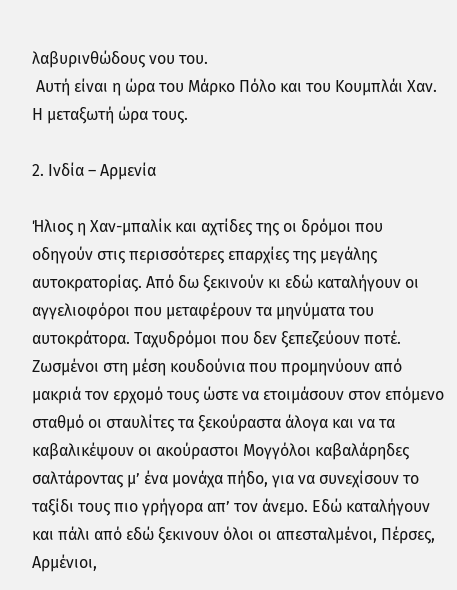λαβυρινθώδους νου του.
 Αυτή είναι η ώρα του Μάρκο Πόλο και του Κουμπλάι Χαν. Η μεταξωτή ώρα τους.

2. Ινδία – Αρμενία

Ήλιος η Χαν-μπαλίκ και αχτίδες της οι δρόμοι που οδηγούν στις περισσότερες επαρχίες της μεγάλης αυτοκρατορίας. Από δω ξεκινούν κι εδώ καταλήγουν οι αγγελιοφόροι που μεταφέρουν τα μηνύματα του αυτοκράτορα. Ταχυδρόμοι που δεν ξεπεζεύουν ποτέ. Ζωσμένοι στη μέση κουδούνια που προμηνύουν από μακριά τον ερχομό τους ώστε να ετοιμάσουν στον επόμενο σταθμό οι σταυλίτες τα ξεκούραστα άλογα και να τα καβαλικέψουν οι ακούραστοι Μογγόλοι καβαλάρηδες σαλτάροντας μ’ ένα μονάχα πήδο, για να συνεχίσουν το ταξίδι τους πιο γρήγορα απ’ τον άνεμο. Εδώ καταλήγουν και πάλι από εδώ ξεκινουν όλοι οι απεσταλμένοι, Πέρσες, Αρμένιοι,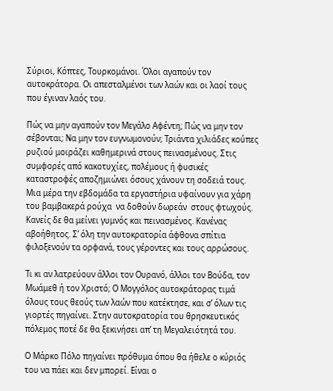Σύριοι, Κόπτες, Τουρκομάνοι. Όλοι αγαπούν τον αυτοκράτορα. Οι απεσταλμένοι των λαών και οι λαοί τους που έγιναν λαός του.

Πώς να μην αγαπούν τον Μεγάλο Αφέντη; Πώς να μην τον σέβονται; Να μην τον ευγνωμονούν; Τριάντα χιλιάδες κούπες ρυζιού μοιράζει καθημερινά στους πεινασμένους. Στις συμφορές από κακοτυχίες, πολέμους ή φυσικές καταστροφές αποζημιώνει όσους χάνουν τη σοδειά τους. Μια μέρα την εβδομάδα τα εργαστήρια υφαίνουν για χάρη του βαμβακερά ρούχα  να δοθούν δωρεάν  στους φτωχούς. Κανείς δε θα μείνει γυμνός και πεινασμένος. Κανένας αβοήθητος. Σ’ όλη την αυτοκρατορία άφθονα σπίτια φιλοξενούν τα ορφανά, τους γέροντες και τους αρρώσους.

Τι κι αν λατρεύουν άλλοι τον Ουρανό, άλλοι τον Βούδα, τον Μωάμεθ ή τον Χριστό; Ο Μογγόλος αυτοκράτορας τιμά όλους τους θεούς των λαών που κατέκτησε, και σ’ όλων τις γιορτές πηγαίνει. Στην αυτοκρατορία του θρησκευτικός πόλεμος ποτέ δε θα ξεκινήσει απ’ τη Μεγαλειότητά του.

Ο Μάρκο Πόλο πηγαίνει πρόθυμα όπου θα ήθελε ο κύριός του να πάει και δεν μπορεί. Είναι ο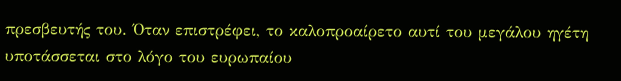πρεσβευτής του. Όταν επιστρέφει, το καλοπροαίρετο αυτί του μεγάλου ηγέτη υποτάσσεται στο λόγο του ευρωπαίου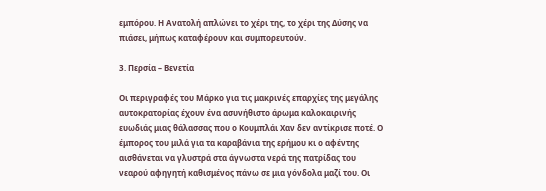εμπόρου. Η Ανατολή απλώνει το χέρι της, το χέρι της Δύσης να πιάσει, μήπως καταφέρουν και συμπορευτούν.

3. Περσία – Βενετία

Οι περιγραφές του Μάρκο για τις μακρινές επαρχίες της μεγάλης αυτοκρατορίας έχουν ένα ασυνήθιστο άρωμα καλοκαιρινής ευωδιάς μιας θάλασσας που ο Κουμπλάι Χαν δεν αντίκρισε ποτέ. Ο έμπορος του μιλά για τα καραβάνια της ερήμου κι ο αφέντης αισθάνεται να γλυστρά στα άγνωστα νερά της πατρίδας του νεαρού αφηγητή καθισμένος πάνω σε μια γόνδολα μαζί του. Οι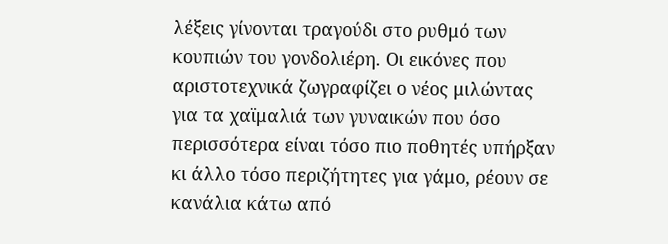λέξεις γίνονται τραγούδι στο ρυθμό των κουπιών του γονδολιέρη. Οι εικόνες που αριστοτεχνικά ζωγραφίζει ο νέος μιλώντας για τα χαϊμαλιά των γυναικών που όσο περισσότερα είναι τόσο πιο ποθητές υπήρξαν κι άλλο τόσο περιζήτητες για γάμο, ρέουν σε κανάλια κάτω από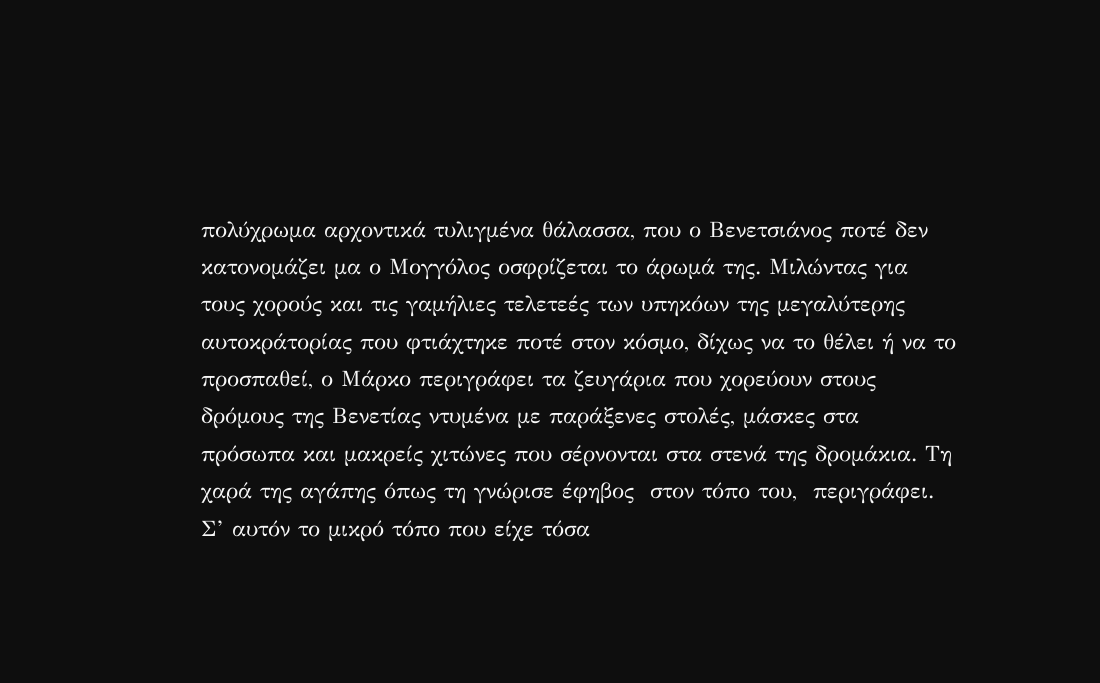πολύχρωμα αρχοντικά τυλιγμένα θάλασσα, που ο Βενετσιάνος ποτέ δεν κατονομάζει μα ο Μογγόλος οσφρίζεται το άρωμά της. Μιλώντας για τους χορούς και τις γαμήλιες τελετεές των υπηκόων της μεγαλύτερης αυτοκράτορίας που φτιάχτηκε ποτέ στον κόσμο, δίχως να το θέλει ή να το προσπαθεί, ο Μάρκο περιγράφει τα ζευγάρια που χορεύουν στους δρόμους της Βενετίας ντυμένα με παράξενες στολές, μάσκες στα πρόσωπα και μακρείς χιτώνες που σέρνονται στα στενά της δρομάκια. Τη χαρά της αγάπης όπως τη γνώρισε έφηβος  στον τόπο του,  περιγράφει. Σ’ αυτόν το μικρό τόπο που είχε τόσα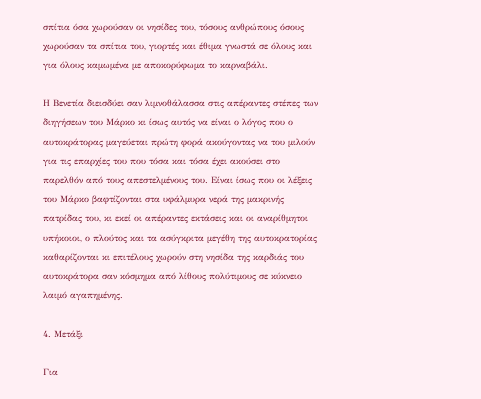σπίτια όσα χωρούσαν οι νησίδες του, τόσους ανθρώπους όσους χωρούσαν τα σπίτια του, γιορτές και έθιμα γνωστά σε όλους και για όλους καμωμένα με αποκορύφωμα το καρναβάλι.

Η Βενετία διεισδύει σαν λιμνοθάλασσα στις απέραντες στέπες των διηγήσεων του Μάρκο κι ίσως αυτός να είναι ο λόγος που ο αυτοκράτορας μαγεύεται πρώτη φορά ακούγοντας να του μιλούν για τις επαρχίες του που τόσα και τόσα έχει ακούσει στο παρελθόν από τους απεστελμένους του. Είναι ίσως που οι λέξεις του Μάρκο βαφτίζονται στα υφάλμυρα νερά της μακρινής πατρίδας του, κι εκεί οι απέραντες εκτάσεις και οι αναρίθμητοι υπήκοιοι, ο πλούτος και τα ασύγκριτα μεγέθη της αυτοκρατορίας καθαρίζονται κι επιτέλους χωρούν στη νησίδα της καρδιάς του αυτοκράτορα σαν κόσμημα από λίθους πολύτιμους σε κύκνειο λαιμό αγαπημένης.

4. Μετάξι

Για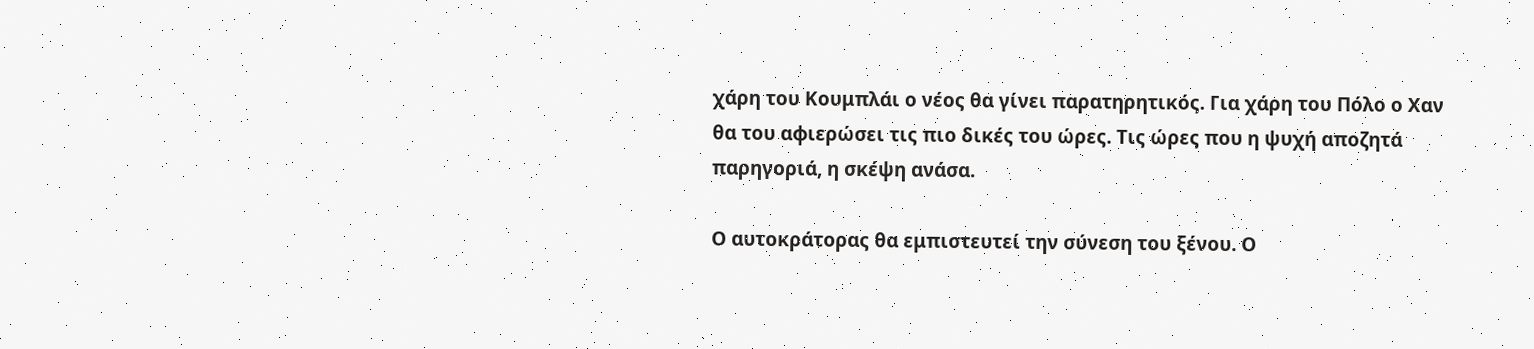χάρη του Κουμπλάι ο νέος θα γίνει παρατηρητικός. Για χάρη του Πόλο ο Χαν θα του αφιερώσει τις πιο δικές του ώρες. Τις ώρες που η ψυχή αποζητά παρηγοριά, η σκέψη ανάσα.

Ο αυτοκράτορας θα εμπιστευτεί την σύνεση του ξένου. Ο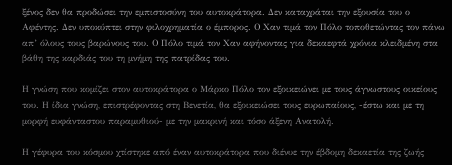ξένος δεν θα προδώσει την εμπιστοσύνη του αυτοκράτορα. Δεν καταχράται την εξουσία του ο Αφέντης. Δεν υποκύπτει στην φιλοχρηματία ο έμπορος. Ο Χαν τιμά τον Πόλο τοποθετώντας τον πάνω απ’ όλους τους βαρώνους του. Ο Πόλο τιμά τον Χαν αφήνοντας για δεκαεφτά χρόνια κλειδμένη στα βάθη της καρδιάς του τη μνήμη της πατρίδας του.

Η γνώση που κομίζει στον αυτοκράτορα ο Μάρκο Πόλο τον εξοικειώνει με τους άγνωστους οικείους του. Η ίδια γνώση, επιστρέφοντας στη Βενετία, θα εξοικειώσει τους ευρωπαίους, -έστω και με τη μορφή ευφάνταστου παραμυθιού- με την μακρινή και τόσο άξενη Ανατολή.

Η γέφυρα του κόσμου χτίστηκε από έναν αυτοκράτορα που διένυε την έβδομη δεκαετία της ζωής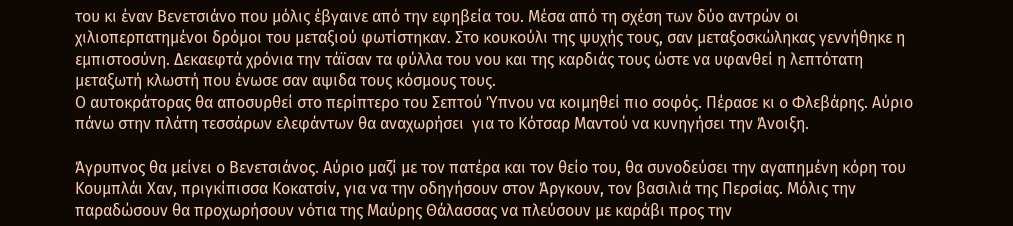του κι έναν Βενετσιάνο που μόλις έβγαινε από την εφηβεία του. Μέσα από τη σχέση των δύο αντρών οι χιλιοπερπατημένοι δρόμοι του μεταξιού φωτίστηκαν. Στο κουκούλι της ψυχής τους, σαν μεταξοσκώληκας γεννήθηκε η  εμπιστοσύνη. Δεκαεφτά χρόνια την τάϊσαν τα φύλλα του νου και της καρδιάς τους ώστε να υφανθεί η λεπτότατη μεταξωτή κλωστή που ένωσε σαν αψιδα τους κόσμους τους.
Ο αυτοκράτορας θα αποσυρθεί στο περίπτερο του Σεπτού Ύπνου να κοιμηθεί πιο σοφός. Πέρασε κι ο Φλεβάρης. Αύριο πάνω στην πλάτη τεσσάρων ελεφάντων θα αναχωρήσει  για το Κότσαρ Μαντού να κυνηγήσει την Άνοιξη.

Άγρυπνος θα μείνει ο Βενετσιάνος. Αύριο μαζί με τον πατέρα και τον θείο του, θα συνοδεύσει την αγαπημένη κόρη του Κουμπλάι Χαν, πριγκίπισσα Κοκατσίν, για να την οδηγήσουν στον Άργκουν, τον βασιλιά της Περσίας. Μόλις την παραδώσουν θα προχωρήσουν νότια της Μαύρης Θάλασσας να πλεύσουν με καράβι προς την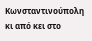Κωνσταντινούπολη κι από κει στο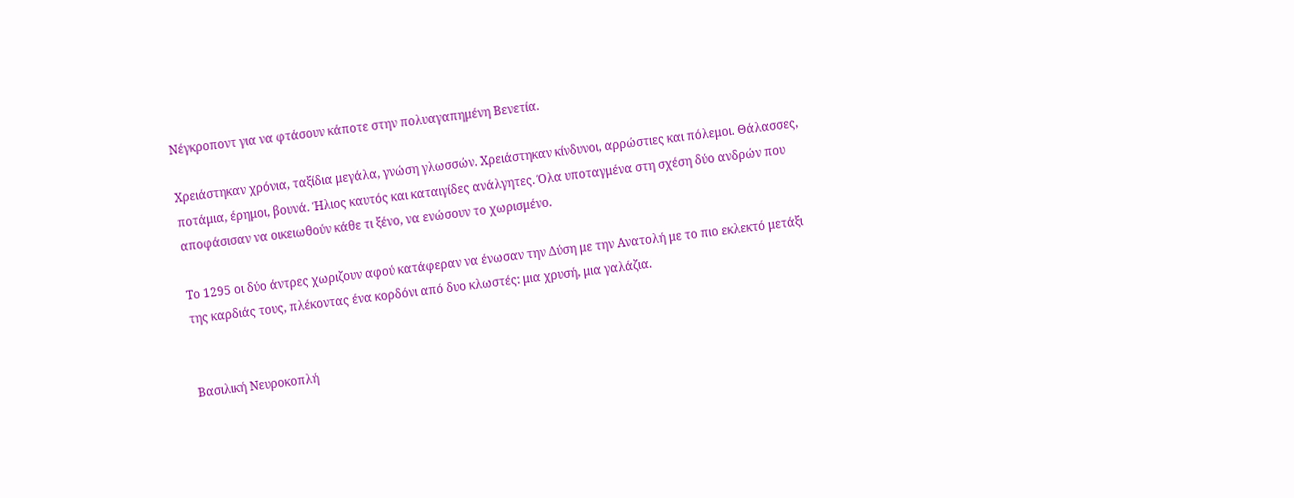Νέγκροποντ για να φτάσουν κάποτε στην πολυαγαπημένη Βενετία.

Χρειάστηκαν χρόνια, ταξίδια μεγάλα, γνώση γλωσσών. Χρειάστηκαν κίνδυνοι, αρρώστιες και πόλεμοι. Θάλασσες, ποτάμια, έρημοι, βουνά. Ήλιος καυτός και καταιγίδες ανάλγητες. Όλα υποταγμένα στη σχέση δύο ανδρών που αποφάσισαν να οικειωθούν κάθε τι ξένο, να ενώσουν το χωρισμένο.

Το 1295 οι δύο άντρες χωριζουν αφού κατάφεραν να ένωσαν την Δύση με την Ανατολή με το πιο εκλεκτό μετάξι της καρδιάς τους, πλέκοντας ένα κορδόνι από δυο κλωστές: μια χρυσή, μια γαλάζια.


Βασιλική Νευροκοπλή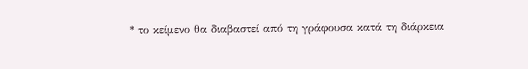* το κείμενο θα διαβαστεί από τη γράφουσα κατά τη διάρκεια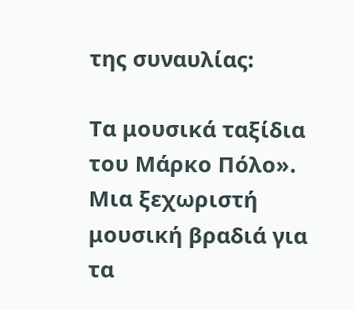της συναυλίας:

Τα μουσικά ταξίδια του Μάρκο Πόλο». Μια ξεχωριστή μουσική βραδιά για τα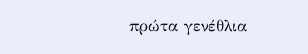πρώτα γενέθλια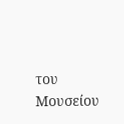του Μουσείου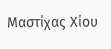Μαστίχας Χίου